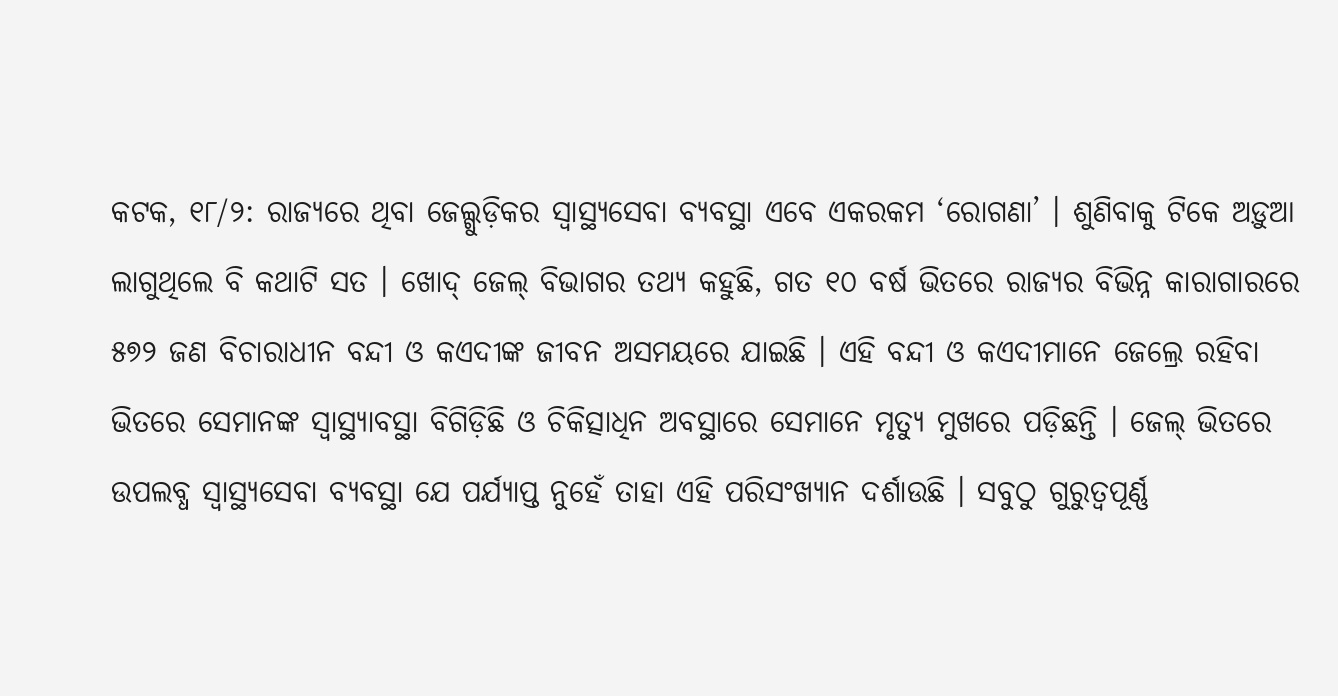କଟକ, ୧୮/୨: ରାଜ୍ୟରେ ଥିବା ଜେଲ୍ଗୁଡ଼ିକର ସ୍ୱାସ୍ଥ୍ୟସେବା ବ୍ୟବସ୍ଥା ଏବେ ଏକରକମ ‘ରୋଗଣା’ । ଶୁଣିବାକୁ ଟିକେ ଅଡ଼ୁଆ ଲାଗୁଥିଲେ ବି କଥାଟି ସତ । ଖୋଦ୍ ଜେଲ୍ ବିଭାଗର ତଥ୍ୟ କହୁଛି, ଗତ ୧୦ ବର୍ଷ ଭିତରେ ରାଜ୍ୟର ବିଭିନ୍ନ କାରାଗାରରେ ୫୭୨ ଜଣ ବିଚାରାଧୀନ ବନ୍ଦୀ ଓ କଏଦୀଙ୍କ ଜୀବନ ଅସମୟରେ ଯାଇଛି । ଏହି ବନ୍ଦୀ ଓ କଏଦୀମାନେ ଜେଲ୍ରେ ରହିବା ଭିତରେ ସେମାନଙ୍କ ସ୍ୱାସ୍ଥ୍ୟାବସ୍ଥା ବିଗିଡ଼ିଛି ଓ ଚିକିତ୍ସାଧିନ ଅବସ୍ଥାରେ ସେମାନେ ମୃତ୍ୟୁ ମୁଖରେ ପଡ଼ିଛନ୍ତି । ଜେଲ୍ ଭିତରେ ଉପଲବ୍ଧ ସ୍ୱାସ୍ଥ୍ୟସେବା ବ୍ୟବସ୍ଥା ଯେ ପର୍ଯ୍ୟାପ୍ତ ନୁହେଁ ତାହା ଏହି ପରିସଂଖ୍ୟାନ ଦର୍ଶାଉଛି । ସବୁଠୁ ଗୁରୁତ୍ୱପୂର୍ଣ୍ଣ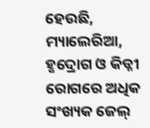ହେଉଛି, ମ୍ୟାଲେରିଆ, ହୃଦ୍ରୋଗ ଓ କିଡ୍ନୀ ରୋଗରେ ଅଧିକ ସଂଖ୍ୟକ ଜେଲ୍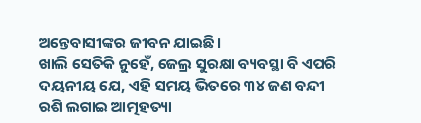ଅନ୍ତେବାସୀଙ୍କର ଜୀବନ ଯାଇଛି ।
ଖାଲି ସେତିକି ନୁହେଁ, ଜେଲ୍ର ସୁରକ୍ଷା ବ୍ୟବସ୍ଥା ବି ଏପରି ଦୟନୀୟ ଯେ, ଏହି ସମୟ ଭିତରେ ୩୪ ଜଣ ବନ୍ଦୀ ରଶି ଲଗାଇ ଆତ୍ମହତ୍ୟା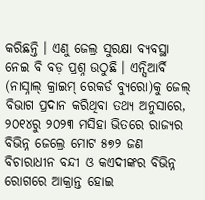କରିଛନ୍ତି । ଏଣୁ ଜେଲ୍ର ସୁରକ୍ଷା ବ୍ୟବସ୍ଥା ନେଇ ବି ବଡ଼ ପ୍ରଶ୍ନ ଉଠୁଛି । ଏନ୍ସିଆର୍ବି (ନାସ୍ନାଲ୍ କ୍ରାଇମ୍ ରେକର୍ଡ ବ୍ୟୁରୋ)କୁ ଜେଲ୍ ବିଭାଗ ପ୍ରଦାନ କରିଥିବା ତଥ୍ୟ ଅନୁସାରେ, ୨୦୧୪ରୁ ୨୦୨୩ ମସିହା ଭିତରେ ରାଜ୍ୟର ବିଭିନ୍ନ ଜେଲ୍ରେ ମୋଟ ୫୭୨ ଜଣ ବିଚାରାଧୀନ ବନ୍ଦୀ ଓ କଏଦୀଙ୍କର ବିଭିନ୍ନ ରୋଗରେ ଆକ୍ରାନ୍ତ ହୋଇ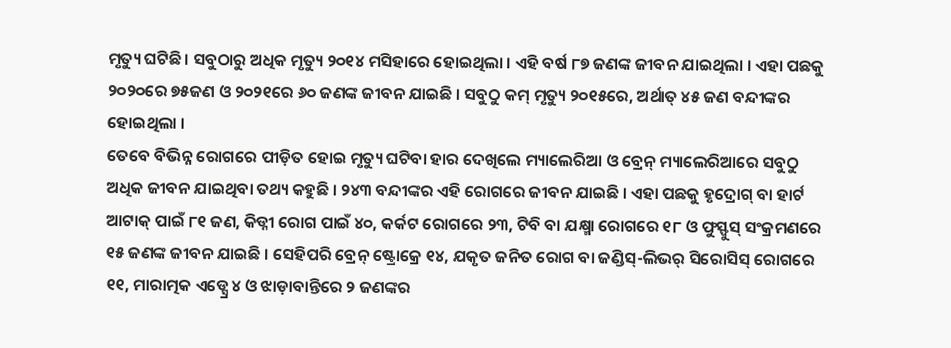ମୃତ୍ୟୁ ଘଟିଛି । ସବୁଠାରୁ ଅଧିକ ମୃତ୍ୟୁ ୨୦୧୪ ମସିହାରେ ହୋଇଥିଲା । ଏହି ବର୍ଷ ୮୭ ଜଣଙ୍କ ଜୀବନ ଯାଇଥିଲା । ଏହା ପଛକୁ ୨୦୨୦ରେ ୭୫ଜଣ ଓ ୨୦୨୧ରେ ୬୦ ଜଣଙ୍କ ଜୀବନ ଯାଇଛି । ସବୁଠୁ କମ୍ ମୃତ୍ୟୁ ୨୦୧୫ରେ, ଅର୍ଥାତ୍ ୪୫ ଜଣ ବନ୍ଦୀଙ୍କର ହୋଇଥିଲା ।
ତେବେ ବିଭିନ୍ନ ରୋଗରେ ପୀଡ଼ିତ ହୋଇ ମୃତ୍ୟୁ ଘଟିବା ହାର ଦେଖିଲେ ମ୍ୟାଲେରିଆ ଓ ବ୍ରେନ୍ ମ୍ୟାଲେରିଆରେ ସବୁଠୁ ଅଧିକ ଜୀବନ ଯାଇଥିବା ତଥ୍ୟ କହୁଛି । ୨୪୩ ବନ୍ଦୀଙ୍କର ଏହି ରୋଗରେ ଜୀବନ ଯାଇଛି । ଏହା ପଛକୁ ହୃଦ୍ରୋଗ୍ ବା ହାର୍ଟ ଆଟାକ୍ ପାଇଁ ୮୧ ଜଣ, କିଡ୍ନୀ ରୋଗ ପାଇଁ ୪୦, କର୍କଟ ରୋଗରେ ୨୩, ଟିବି ବା ଯକ୍ଷ୍ମା ରୋଗରେ ୧୮ ଓ ଫୁସ୍ଫୁସ୍ ସଂକ୍ରମଣରେ ୧୫ ଜଣଙ୍କ ଜୀବନ ଯାଇଛି । ସେହିପରି ବ୍ରେନ୍ ଷ୍ଟ୍ରୋକ୍ରେ ୧୪, ଯକୃତ ଜନିତ ରୋଗ ବା ଜଣ୍ଡିସ୍-ଲିଭର୍ ସିରୋସିସ୍ ରୋଗରେ ୧୧, ମାରାତ୍ମକ ଏଡ୍ସ୍ରେ ୪ ଓ ଝାଡ଼ାବାନ୍ତିରେ ୨ ଜଣଙ୍କର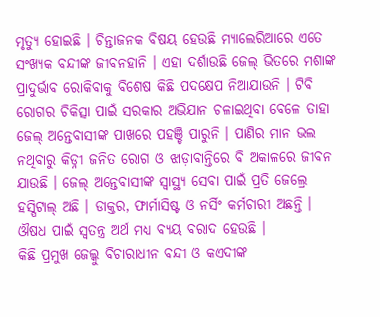ମୃତ୍ୟୁ ହୋଇଛି । ଚିନ୍ତାଜନକ ବିଷୟ ହେଉଛି ମ୍ୟାଲେରିଆରେ ଏତେ ସଂଖ୍ୟକ ବନ୍ଦୀଙ୍କ ଜୀବନହାନି । ଏହା ଦର୍ଶାଉଛି ଜେଲ୍ ଭିତରେ ମଶାଙ୍କ ପ୍ରାଦୁର୍ଭାବ ରୋକିବାକୁ ବିଶେଷ କିଛି ପଦକ୍ଷେପ ନିଆଯାଉନି । ଟିବି ରୋଗର ଚିକିତ୍ସା ପାଇଁ ସରକାର ଅଭିଯାନ ଚଳାଇଥିବା ବେଳେ ତାହା ଜେଲ୍ ଅନ୍ତେବାସୀଙ୍କ ପାଖରେ ପହଞ୍ଚି ପାରୁନି । ପାଣିର ମାନ ଭଲ ନଥିବାରୁ କିଡ୍ନୀ ଜନିତ ରୋଗ ଓ ଝାଡ଼ାବାନ୍ତିରେ ବି ଅକାଳରେ ଜୀବନ ଯାଉଛି । ଜେଲ୍ ଅନ୍ତେବାସୀଙ୍କ ସ୍ୱାସ୍ଥ୍ୟ ସେବା ପାଇଁ ପ୍ରତି ଜେଲ୍ରେ ହସ୍ପିଟାଲ୍ ଅଛି । ଡାକ୍ତର, ଫାର୍ମାସିଷ୍ଟ ଓ ନର୍ସିଂ କର୍ମଚାରୀ ଅଛନ୍ତି । ଔଷଧ ପାଇଁ ସ୍ୱତନ୍ତ୍ର ଅର୍ଥ ମଧ୍ୟ ବ୍ୟୟ ବରାଦ ହେଉଛି ।
କିଛି ପ୍ରମୁଖ ଜେଲ୍କୁ ବିଚାରାଧୀନ ବନ୍ଦୀ ଓ କଏଦୀଙ୍କ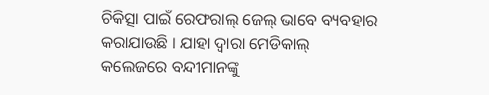ଚିକିତ୍ସା ପାଇଁ ରେଫରାଲ୍ ଜେଲ୍ ଭାବେ ବ୍ୟବହାର କରାଯାଉଛି । ଯାହା ଦ୍ୱାରା ମେଡିକାଲ୍ କଲେଜରେ ବନ୍ଦୀମାନଙ୍କୁ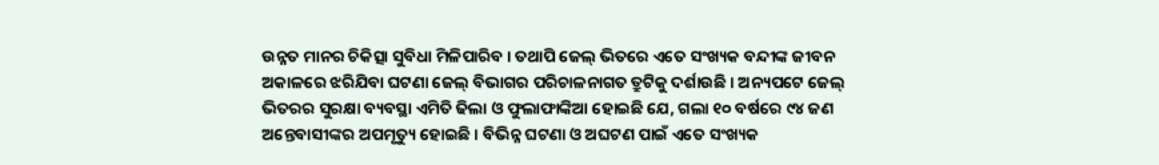ଉନ୍ନତ ମାନର ଚିକିତ୍ସା ସୁବିଧା ମିଳିପାରିବ । ତଥାପି ଜେଲ୍ ଭିତରେ ଏତେ ସଂଖ୍ୟକ ବନ୍ଦୀଙ୍କ ଜୀବନ ଅକାଳରେ ଝରିଯିବା ଘଟଣା ଜେଲ୍ ବିଭାଗର ପରିଚାଳନାଗତ ତ୍ରୁଟିକୁ ଦର୍ଶାଉଛି । ଅନ୍ୟପଟେ ଜେଲ୍ ଭିତରର ସୁରକ୍ଷା ବ୍ୟବସ୍ଥା ଏମିତି ଢିଲା ଓ ଫୁଲାଫାଙ୍କିଆ ହୋଇଛି ଯେ, ଗଲା ୧୦ ବର୍ଷରେ ୯୪ ଜଣ ଅନ୍ତେବାସୀଙ୍କର ଅପମୃତ୍ୟୁ ହୋଇଛି । ବିଭିନ୍ନ ଘଟଣା ଓ ଅଘଟଣ ପାଇଁ ଏତେ ସଂଖ୍ୟକ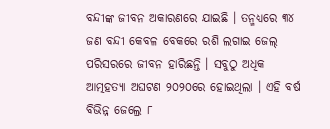ବନ୍ଦୀଙ୍କ ଜୀବନ ଅକାରଣରେ ଯାଇଛି । ତନ୍ମଧ୍ୟରେ ୩୪ ଜଣ ବନ୍ଦୀ କେବଳ ବେକରେ ରଶି ଲଗାଇ ଜେଲ୍ ପରିସରରେ ଜୀବନ ହାରିଛନ୍ତି । ସବୁଠୁ ଅଧିକ ଆତ୍ମହତ୍ୟା ଅଘଟଣ ୨୦୨୦ରେ ହୋଇଥିଲା । ଏହି ବର୍ଷ ବିଭିନ୍ନ ଜେଲ୍ରେ ୮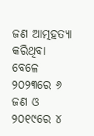ଜଣ ଆତ୍ମହତ୍ୟା କରିଥିବା ବେଳେ ୨୦୨୩ରେ ୬ ଜଣ ଓ ୨୦୧୯ରେ ୪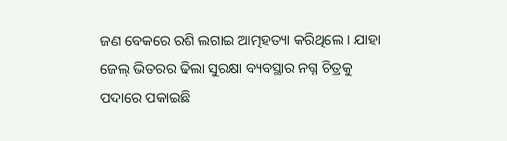ଜଣ ବେକରେ ରଶି ଲଗାଇ ଆତ୍ମହତ୍ୟା କରିଥିଲେ । ଯାହା ଜେଲ୍ ଭିତରର ଢିଲା ସୁରକ୍ଷା ବ୍ୟବସ୍ଥାର ନଗ୍ନ ଚିତ୍ରକୁ ପଦାରେ ପକାଇଛି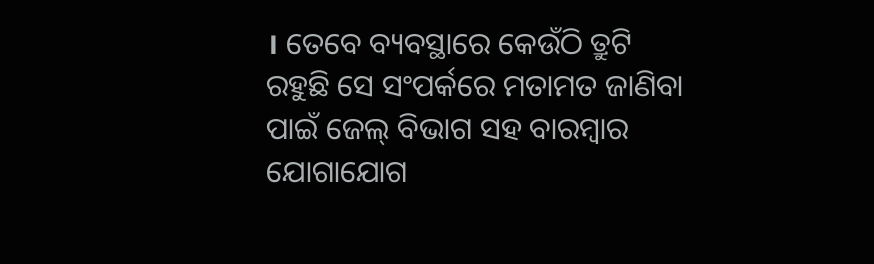। ତେବେ ବ୍ୟବସ୍ଥାରେ କେଉଁଠି ତ୍ରୁଟି ରହୁଛି ସେ ସଂପର୍କରେ ମତାମତ ଜାଣିବା ପାଇଁ ଜେଲ୍ ବିଭାଗ ସହ ବାରମ୍ବାର ଯୋଗାଯୋଗ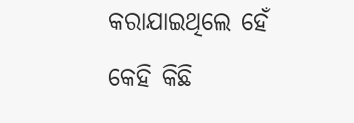କରାଯାଇଥିଲେ ହେଁ କେହି କିଛି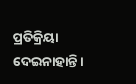ପ୍ରତିକ୍ରିୟା ଦେଇନାହାନ୍ତି ।